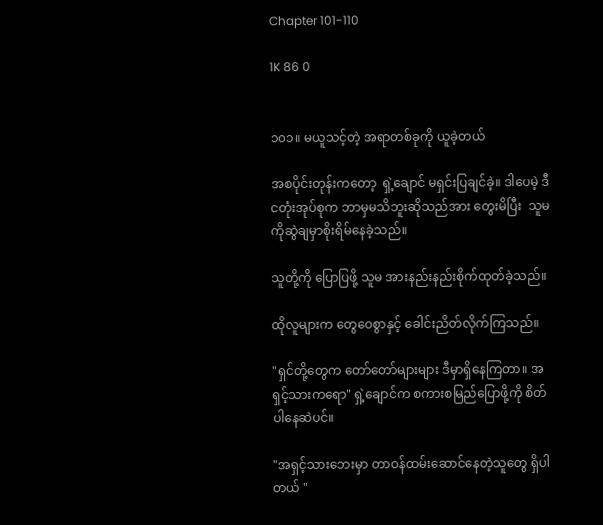Chapter 101-110

1K 86 0


၁၀၁။ မယူသင့်တဲ့ အရာတစ်ခုကို ယူခဲ့တယ်

အစပိုင်းတုန်းကတော့  ရှဲ့ချောင် မရှင်းပြချင်ခဲ့။ ဒါပေမဲ့ ဒီငတုံးအုပ်စုက ဘာမှမသိဘူးဆိုသည်အား တွေးမိပြီး  သူမကိုဆွဲချမှာစိုးရိမ်နေခဲ့သည်။

သူတို့ကို ပြောပြဖို့ သူမ အားနည်းနည်းစိုက်ထုတ်ခဲ့သည်။

ထိုလူများက တွေဝေစွာနှင့် ခေါင်းညိတ်လိုက်ကြသည်။

"ရှင်တို့တွေက တော်တော်များများ ဒီမှာရှိနေကြတာ။ အရှင့်သားကရော" ရှဲ့ချောင်က စကားစမြည်ပြောဖို့ကို စိတ်ပါနေဆဲပင်။

"အရှင့်သားဘေးမှာ တာဝန်ထမ်းဆောင်နေတဲ့သူတွေ ရှိပါတယ် "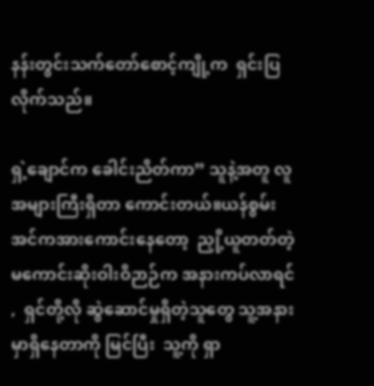နန်းတွင်းသက်တော်စောင့်ကျို့က  ရှင်းပြလိုက်သည်။

ရှဲ့ချောင်က ခေါင်းညိတ်ကာ” သူနဲ့အတူ လူအများကြီးရှိတာ ကောင်းတယ်။ယန်စွမ်းအင်ကအားကောင်းနေတော့  ညှို့ယူတတ်တဲ့ မကောင်းဆိုးဝါးဝိဉာဉ်က အနားကပ်လာရင် ,  ရှင်တို့လို ဆွဲဆောင်မှုရှိတဲ့သူတွေ သူ့အနားမှာရှိနေတာကို မြင်ပြီး  သူ့ကို ရှာ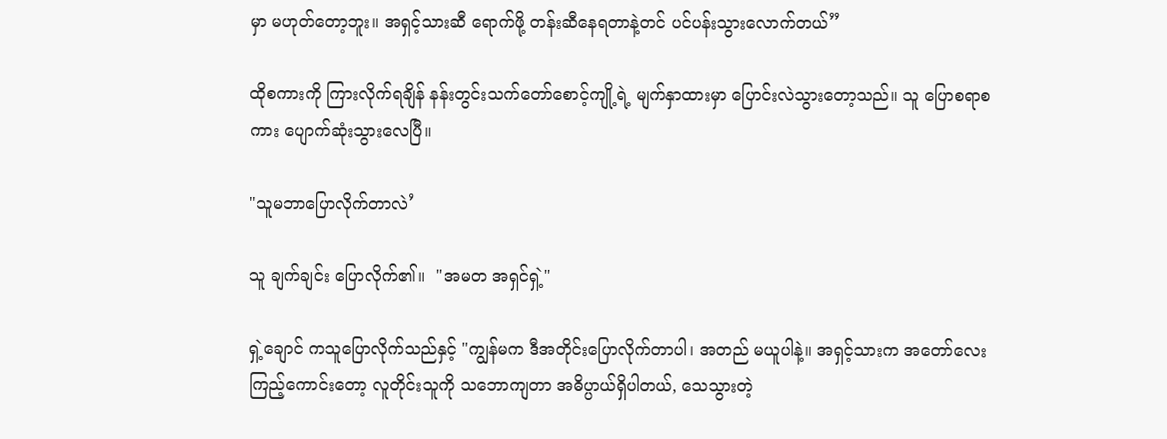မှာ မဟုတ်တော့ဘူး။ အရှင့်သားဆီ ရောက်ဖို့ တန်းဆီနေရတာနဲ့တင် ပင်ပန်းသွားလောက်တယ်”

ထိုစကားကို ကြားလိုက်ရချိန် နန်းတွင်းသက်တော်စောင့်ကျို့ရဲ့ မျက်နှာထားမှာ ပြောင်းလဲသွားတော့သည်။ သူ ပြောစရာစကား ပျောက်ဆုံးသွားလေပြီ။

"သူမဘာပြောလိုက်တာလဲ’

သူ ချက်ချင်း ပြောလိုက်၏။  "အမတ အရှင်ရှဲ့"

ရှဲ့ချောင် ကသူပြောလိုက်သည်နှင့် "ကျွန်မက ဒီအတိုင်းပြောလိုက်တာပါ၊ အတည် မယူပါနဲ့။ အရှင့်သားက အတော်လေး ကြည့်ကောင်းတော့ လူတိုင်းသူကို သဘောကျတာ အဓိပ္ပာယ်ရှိပါတယ်, သေသွားတဲ့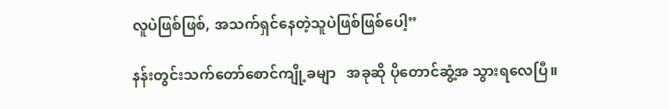လူပဲဖြစ်ဖြစ်, အသက်ရှင်နေတဲ့သူပဲဖြစ်ဖြစ်ပေါ့”

နန်းတွင်းသက်တော်စောင်ကျို့ခမျာ   အခုဆို ပိုတောင်ဆွံ့အ သွားရလေပြီ။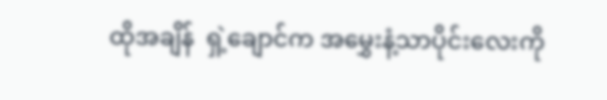ထိုအချိန်  ရှဲ့ချောင်က အမွှေးနံ့သာပိုင်းလေးကို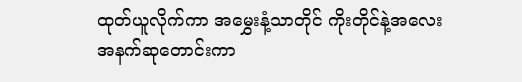ထုတ်ယူလိုက်ကာ အမွှေးနံ့သာတိုင် ကိုးတိုင်နဲ့အလေးအနက်ဆုတောင်းကာ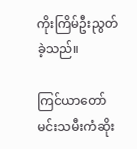ကိုးကြိမ်ဦးညွတ်ခဲ့သည်။

ကြင်ယာတော်မင်းသမီးကံဆိုး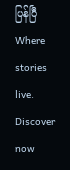ပြန်ပြီWhere stories live. Discover now